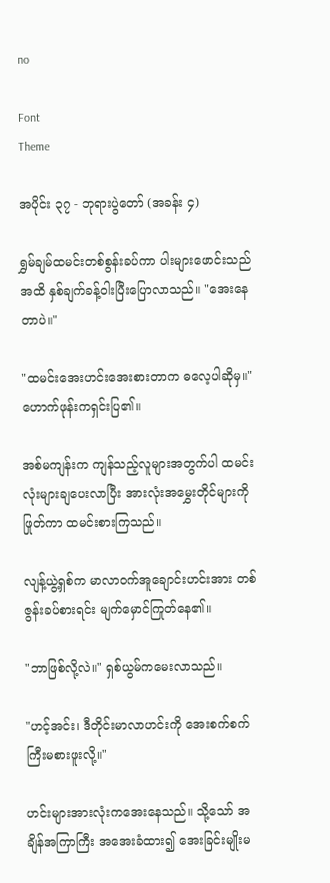no

Font
Theme

အပိုင်း ၃၇ - ဘုရားပွဲတော် (အခန်း ၄)

ရွှမ်ချမ်ထမင်းတစ်စွန်းခပ်ကာ ပါးများဖောင်းသည်အထိ နှစ်ချက်ခန့်ဝါးပြီးပြောလာသည်။ "အေးနေတာပဲ။"

"ထမင်းအေးဟင်းအေးစားတာက ဓလေ့ပါဆိုမှ။" ဟောက်ဖုန်းကရှင်းပြ၏။

အစ်မကျန်းက ကျန်သည့်လူများအတွက်ပါ ထမင်းလုံးများချပေးလာပြီး အားလုံးအမွှေးတိုင်များကိုဖြုတ်ကာ ထမင်းစားကြသည်။

လျန့်ယွဲ့ရှစ်က မာလာဝက်အူချောင်းဟင်းအား တစ်ဇွန်းခပ်စားရင်း မျက်မှောင်ကြုတ်နေ၏။

"ဘာဖြစ်လို့လဲ။" ရှစ်ယွမ်ကမေးလာသည်။

"ဟင့်အင်း၊ ဒီတိုင်းမာလာဟင်းကို အေးစက်စက်ကြီးမစားဖူးလို့။"

ဟင်းများအားလုံးကအေးနေသည်။ သို့သော် အချိန်အကြာကြီး အအေးခံထား၍ အေးခြင်းမျိုးမ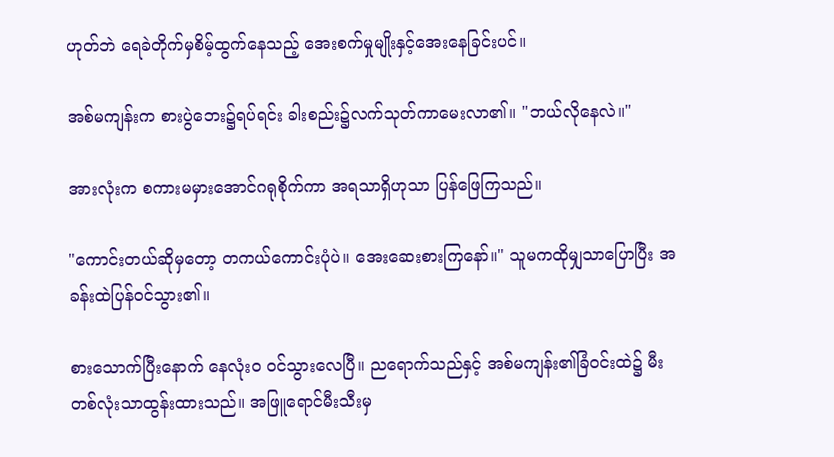ဟုတ်ဘဲ ရေခဲတိုက်မှစိမ့်ထွက်နေသည့် အေးစက်မှုမျိုးနှင့်အေးနေခြင်းပင်။

အစ်မကျန်းက စားပွဲဘေး၌ရပ်ရင်း ခါးစည်း၌လက်သုတ်ကာမေးလာ၏။ "ဘယ်လိုနေလဲ။"

အားလုံးက စကားမမှားအောင်ဂရုစိုက်ကာ အရသာရှိဟုသာ ပြန်ဖြေကြသည်။

"ကောင်းတယ်ဆိုမှတော့ တကယ်ကောင်းပုံပဲ။ အေးဆေးစားကြနော်။" သူမကထိုမျှသာပြောပြီး အခန်းထဲပြန်ဝင်သွား၏။

စားသောက်ပြီးနောက် နေလုံးဝ ဝင်သွားလေပြီ။ ညရောက်သည်နှင့် အစ်မကျန်း၏ခြံဝင်းထဲ၌ မီးတစ်လုံးသာထွန်းထားသည်။ အဖြူရောင်မီးသီးမှ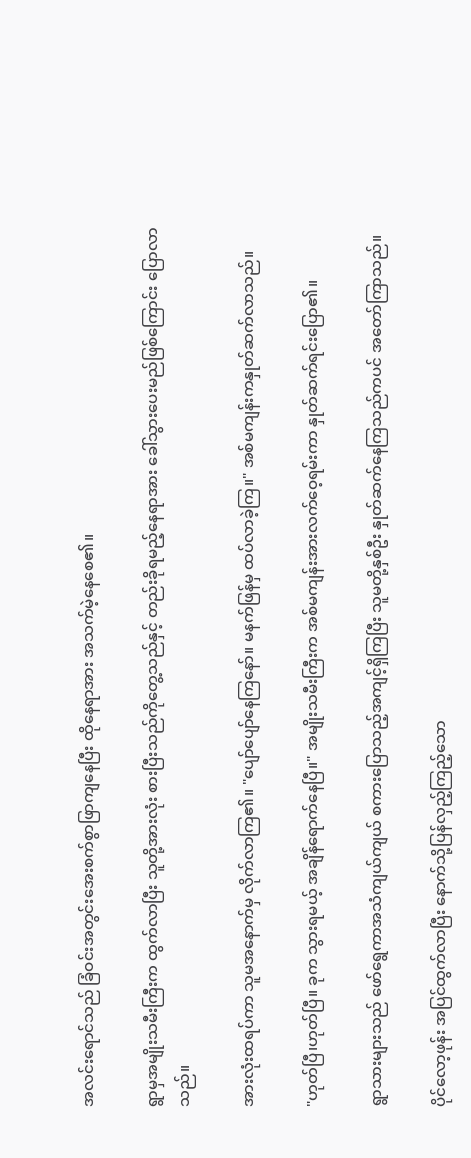အလင်းရောင်သည် ခြံဝင်းအတွင်းအေးစက်စွာဖြာကျနေပြီး ထိုနေရာအား အသက်မဲ့နေစေ၏။

ရွာမှအမျိုးသမီးကြီးက ထွက်လာပြီး သူတို့အားလုံး စားပြီးသည်ကိုတွေ့သည်နှင့် တည်းခိုရမည့်နေရာအား ခေါ်သွားပေးမည်ဖြစ်ကြောင်း ပြောလာသည်။

အားလုံးထရပ်ကာ သူမအနောက်မှ လိုက်လာကြ၏။ "ပျော်ပျော်နေကြနော်။ မနက်ဖြန်မှ ထပ်လာခဲ့ကြ။" အစ်မကျန်းကနှုတ်ဆက်လာသည်။

"ဟုတ်ပြီ၊ဟုတ်ပြီ။ ခုက သွားရမယ့် အချိန်ရောက်နေပြီ။" အမျိုးသမီးကြီးက အစ်မကျန်းအားလက်ဝေ့ရမ်းကာ နှုတ်ဆက်ရင်းပြော၏။

ရွာသားများသည် ဖော်ရွေကာအသံကျယ်ကျယ် စကားပြောသည့်အကျင့်ရှိကြပြီး သူမတို့နှစ်ဦး နှုတ်ဆက်နေကြသည်ကပင် အတော်ကြာသည်။

ပိုင်လော့ဖုန်း အပြင်ထွက်လာပြီး နောက်သို့ပြန်လှည့်ကြည့်သော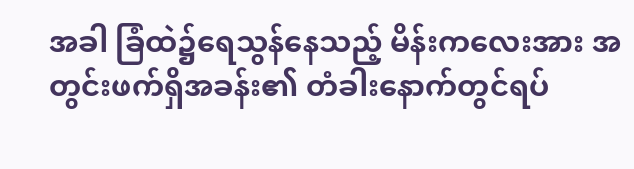အခါ ခြံထဲ၌ရေသွန်နေသည့် မိန်းကလေးအား အတွင်းဖက်ရှိအခန်း၏ တံခါးနောက်တွင်ရပ်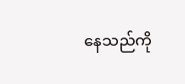နေသည်ကို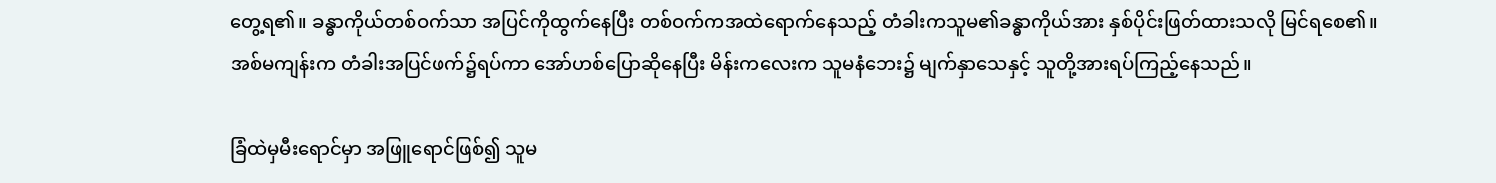တွေ့ရ၏။ ခန္ဓာကိုယ်တစ်ဝက်သာ အပြင်ကိုထွက်နေပြီး တစ်ဝက်ကအထဲရောက်နေသည့် တံခါးကသူမ၏ခန္ဓာကိုယ်အား နှစ်ပိုင်းဖြတ်ထားသလို မြင်ရစေ၏။ အစ်မကျန်းက တံခါးအပြင်ဖက်၌ရပ်ကာ အော်ဟစ်ပြောဆိုနေပြီး မိန်းကလေးက သူမနံဘေး၌ မျက်နှာသေနှင့် သူတို့အားရပ်ကြည့်နေသည်။

ခြံထဲမှမီးရောင်မှာ အဖြူရောင်ဖြစ်၍ သူမ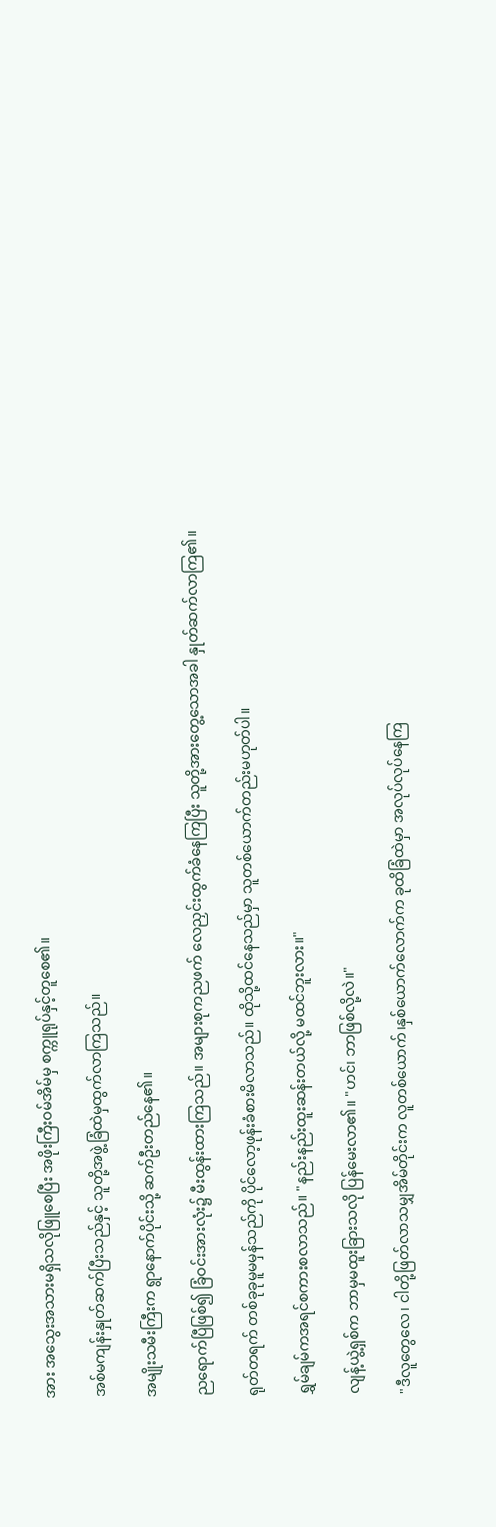အား အသွေးအသားမရှိသလိုဖြူစေပြီး အဖိုးကြီးဝမ်အိမ်မှ စက္ကူရုပ်နှင့်တူစေ၏။

အစ်မကျန်းနှုတ်ဆက်ပြီးသည်နှင့် သူတို့အဖွဲ့ခြံထဲမှထွက်လာကြသည်။

အမျိုးသမီးကြီးက ရွာနောက်ပိုင်းသို့ ဆက်ဦးတည်နေ၏။

ညရောက်ပြီဖြစ်၍ ခြံဝင်းအားလုံး၌ မီးထွန်းထားကြသည်။ အများစုကညဖက် လေညှင်းထွက်ခံနေကြပြီး သူတို့အားတွေ့သောအခါ နှုတ်ဆက်လာကြ၏။

ရုတ်တရက် တစ်ခုခုမူမမှန်သည်ကို ပိုင်လော့ဖုန်းခံစားမိလာသည်။ ထိုသို့ထင်နေသည်မှာ သူတစ်ယောက်တည်းမဟုတ်ပါ။

ရွှမ်ချမ်ကအရင်စကားစလာသည်။ "နည်းနည်းထူးဆန်းတယ်လို့ မထင်ဘူးလား။"

လျန့်ယွဲ့ရှစ်က ဘာမှမထူးခြားသလို ပြန်မေးလာ၏။ "ဟင်၊ ဘာဖြစ်လို့လဲ။"

"ဒီလူတွေလေ၊ ငါတို့ဖြတ်လာသမျှအိမ်တိုင်းက လူတစ်ယောက်၊နှစ်ယောက်လောက်က ခုထိခြံထဲမှာ အလုပ်လုပ်နေကြ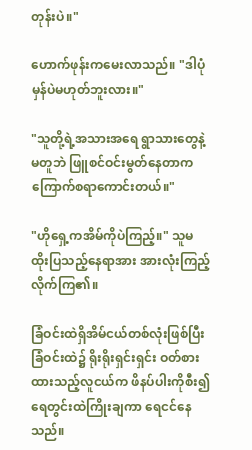တုန်းပဲ။"

ဟောက်ဖုန်းကမေးလာသည်။ "ဒါပုံမှန်ပဲမဟုတ်ဘူးလား။"

"သူတို့ရဲ့အသားအရေ ရွာသားတွေနဲ့မတူဘဲ ဖြူစင်ဝင်းမွတ်နေတာက ကြောက်စရာကောင်းတယ်။"

"ဟိုရှေ့ကအိမ်ကိုပဲကြည့်။" သူမထိုးပြသည့်နေရာအား အားလုံးကြည့်လိုက်ကြ၏။

ခြံဝင်းထဲရှိအိမ်ငယ်တစ်လုံးဖြစ်ပြီး ခြံဝင်းထဲ၌ ရိုးရိုးရှင်းရှင်း ဝတ်စားထားသည့်လူငယ်က ဖိနပ်ပါးကိုစီး၍ ရေတွင်းထဲကြိုးချကာ ရေငင်နေသည်။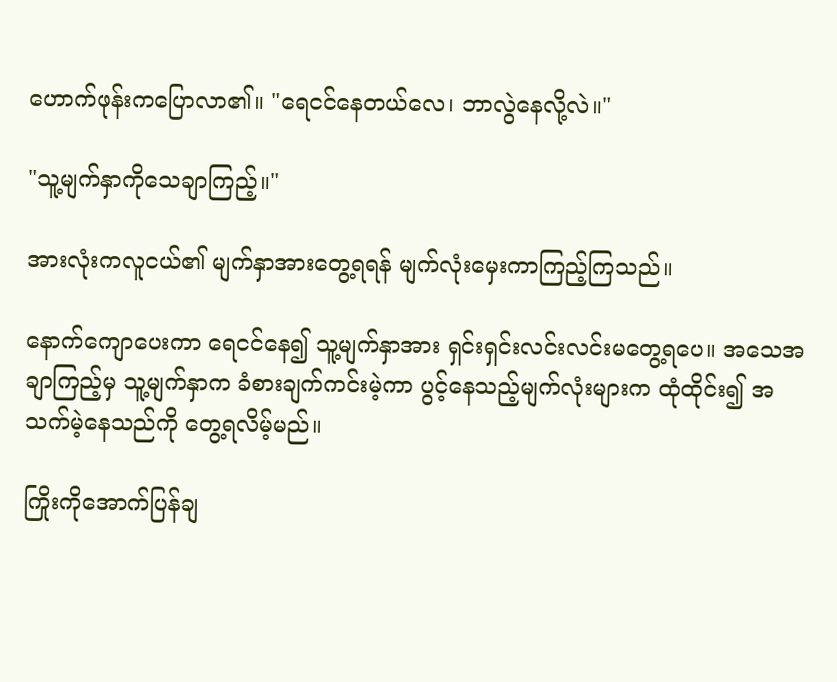ဟောက်ဖုန်းကပြောလာ၏။ "ရေငင်နေတယ်လေ၊ ဘာလွဲနေလို့လဲ။"

"သူ့မျက်နှာကိုသေချာကြည့်။"

အားလုံးကလူငယ်၏ မျက်နှာအားတွေ့ရရန် မျက်လုံးမှေးကာကြည့်ကြသည်။

နောက်ကျောပေးကာ ရေငင်နေ၍ သူ့မျက်နှာအား ရှင်းရှင်းလင်းလင်းမတွေ့ရပေ။ အသေအချာကြည့်မှ သူ့မျက်နှာက ခံစားချက်ကင်းမဲ့ကာ ပွင့်နေသည့်မျက်လုံးများက ထုံထိုင်း၍ အသက်မဲ့နေသည်ကို တွေ့ရလိမ့်မည်။

ကြိုးကိုအောက်ပြန်ချ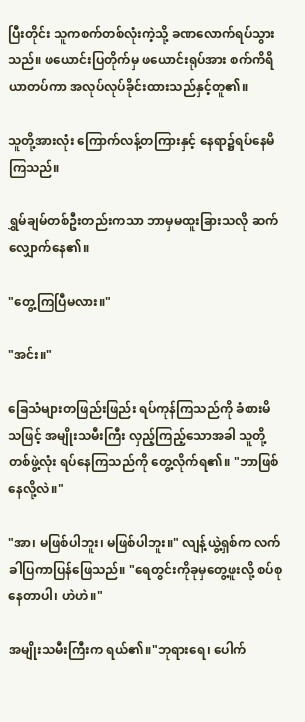ပြီးတိုင်း သူကစက်တစ်လုံးကဲ့သို့ ခဏလောက်ရပ်သွားသည်။ ဖယောင်းပြတိုက်မှ ဖယောင်းရုပ်အား စက်ကိရိယာတပ်ကာ အလုပ်လုပ်ခိုင်းထားသည်နှင့်တူ၏။

သူတို့အားလုံး ကြောက်လန့်တကြားနှင့် နေရာ၌ရပ်နေမိကြသည်။

ရွှမ်ချမ်တစ်ဦးတည်းကသာ ဘာမှမထူးခြားသလို ဆက်လျှောက်နေ၏။

"တွေ့ကြပြီမလား။"

"အင်း။"

ခြေသံများတဖြည်းဖြည်း ရပ်ကုန်ကြသည်ကို ခံစားမိသဖြင့် အမျိုးသမီးကြီး လှည့်ကြည့်သောအခါ သူတို့တစ်ဖွဲ့လုံး ရပ်နေကြသည်ကို တွေ့လိုက်ရ၏။ "ဘာဖြစ်နေလို့လဲ။"

"အာ၊ မဖြစ်ပါဘူး၊ မဖြစ်ပါဘူး။" လျန့်ယွဲ့ရှစ်က လက်ခါပြကာပြန်ဖြေသည်။ "ရေတွင်းကိုခုမှတွေ့ဖူးလို့ စပ်စုနေတာပါ၊ ဟဲဟဲ။"

အမျိုးသမီးကြီးက ရယ်၏။"ဘုရားရေ၊ ပေါက်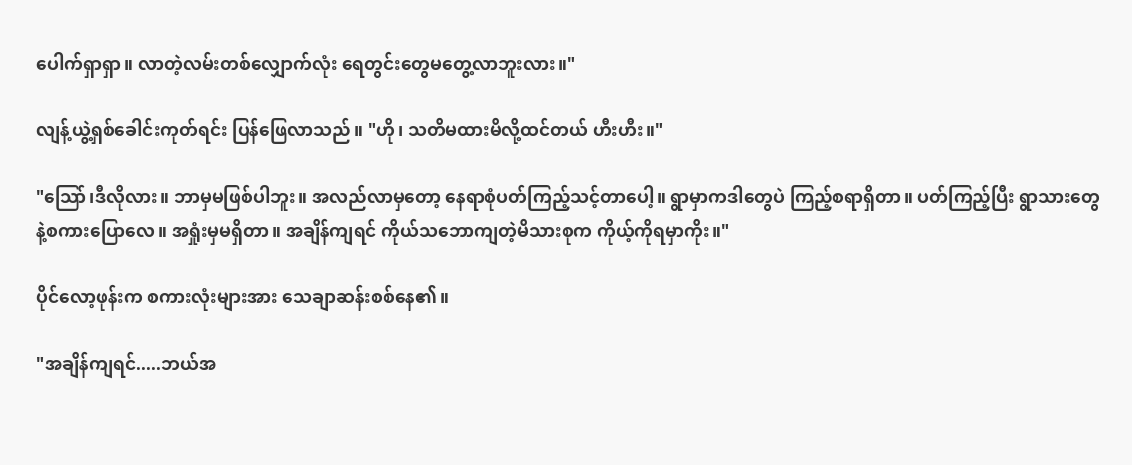ပေါက်ရှာရှာ။ လာတဲ့လမ်းတစ်လျှောက်လုံး ရေတွင်းတွေမတွေ့လာဘူးလား။"

လျန့်ယွဲ့ရှစ်ခေါင်းကုတ်ရင်း ပြန်ဖြေလာသည်။ "ဟို၊ သတိမထားမိလို့ထင်တယ် ဟီးဟီး။"

"သြော်၊ဒီလိုလား။ ဘာမှမဖြစ်ပါဘူး။ အလည်လာမှတော့ နေရာစုံပတ်ကြည့်သင့်တာပေါ့။ ရွာမှာကဒါတွေပဲ ကြည့်စရာရှိတာ။ ပတ်ကြည့်ပြီး ရွာသားတွေနဲ့စကားပြောလေ။ အရှုံးမှမရှိတာ။ အချိန်ကျရင် ကိုယ်သဘောကျတဲ့မိသားစုက ကိုယ့်ကိုရမှာကိုး။"

ပိုင်လော့ဖုန်းက စကားလုံးများအား သေချာဆန်းစစ်နေ၏။

"အချိန်ကျရင်.....ဘယ်အ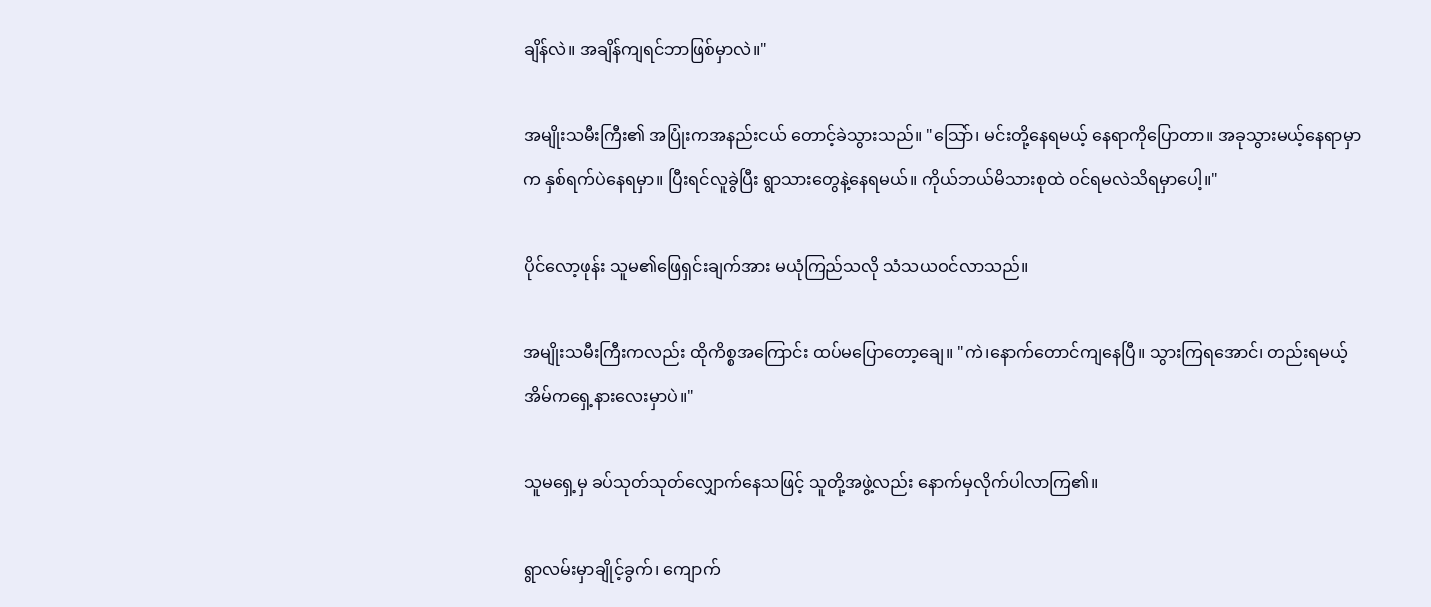ချိန်လဲ။ အချိန်ကျရင်ဘာဖြစ်မှာလဲ။"

အမျိုးသမီးကြီး၏ အပြုံးကအနည်းငယ် တောင့်ခဲသွားသည်။ "သြော်၊ မင်းတို့နေရမယ့် နေရာကိုပြောတာ။ အခုသွားမယ့်နေရာမှာက နှစ်ရက်ပဲနေရမှာ။ ပြီးရင်လူခွဲပြီး ရွာသားတွေနဲ့နေရမယ်။ ကိုယ်ဘယ်မိသားစုထဲ ဝင်ရမလဲသိရမှာပေါ့။"

ပိုင်လော့ဖုန်း သူမ၏ဖြေရှင်းချက်အား မယုံကြည်သလို သံသယဝင်လာသည်။

အမျိုးသမီးကြီးကလည်း ထိုကိစ္စအကြောင်း ထပ်မပြောတော့ချေ။ "ကဲ၊နောက်တောင်ကျနေပြီ။ သွားကြရအောင်၊ တည်းရမယ့်အိမ်ကရှေ့နားလေးမှာပဲ။"

သူမရှေ့မှ ခပ်သုတ်သုတ်လျှောက်နေသဖြင့် သူတို့အဖွဲ့လည်း နောက်မှလိုက်ပါလာကြ၏။

ရွာလမ်းမှာချိုင့်ခွက်၊ ကျောက်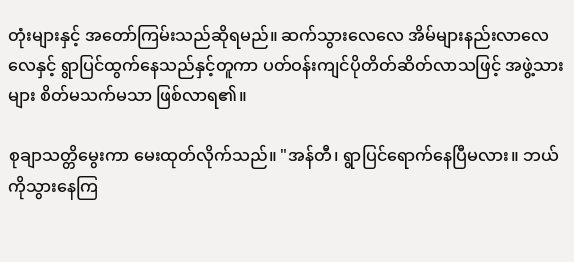တုံးများနှင့် အတော်ကြမ်းသည်ဆိုရမည်။ ဆက်သွားလေလေ အိမ်များနည်းလာလေလေနှင့် ရွာပြင်ထွက်နေသည်နှင့်တူကာ ပတ်ဝန်းကျင်ပိုတိတ်ဆိတ်လာသဖြင့် အဖွဲ့သားများ စိတ်မသက်မသာ ဖြစ်လာရ၏။

စုချာသတ္တိမွေးကာ မေးထုတ်လိုက်သည်။ "အန်တီ၊ ရွာပြင်ရောက်နေပြီမလား။ ဘယ်ကိုသွားနေကြ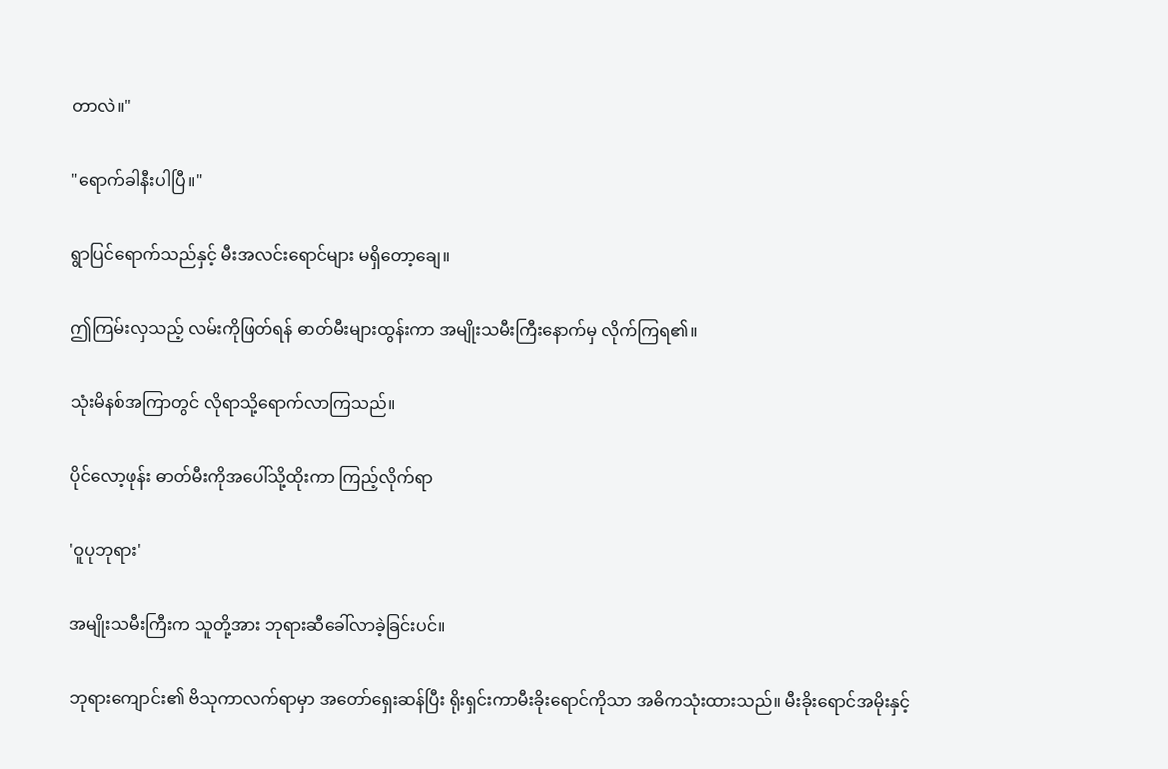တာလဲ။"

"ရောက်ခါနီးပါပြီ။"

ရွာပြင်ရောက်သည်နှင့် မီးအလင်းရောင်များ မရှိတော့ချေ။

ဤကြမ်းလှသည့် လမ်းကိုဖြတ်ရန် ဓာတ်မီးများထွန်းကာ အမျိုးသမီးကြီးနောက်မှ လိုက်ကြရ၏။

သုံးမိနစ်အကြာတွင် လိုရာသို့ရောက်လာကြသည်။

ပိုင်လော့ဖုန်း ဓာတ်မီးကိုအပေါ်သို့ထိုးကာ ကြည့်လိုက်ရာ

'ဝူပုဘုရား'

အမျိုးသမီးကြီးက သူတို့အား ဘုရားဆီခေါ်လာခဲ့ခြင်းပင်။

ဘုရားကျောင်း၏ ဗိသုကာလက်ရာမှာ အတော်ရှေးဆန်ပြီး ရိုးရှင်းကာမီးခိုးရောင်ကိုသာ အဓိကသုံးထားသည်။ မီးခိုးရောင်အမိုးနှင့်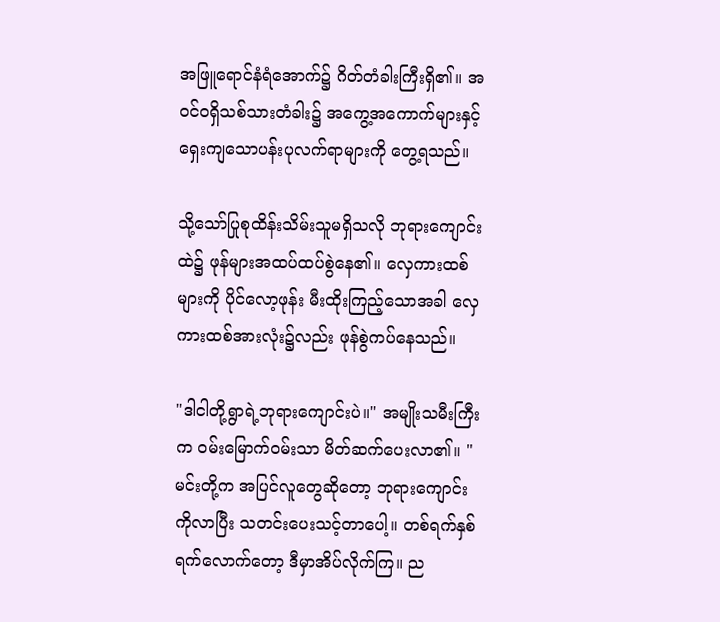အဖြူရောင်နံရံအောက်၌ ဂိတ်တံခါးကြီးရှိ၏။ အဝင်ဝရှိသစ်သားတံခါး၌ အကွေ့အကောက်များနှင့် ရှေးကျသောပန်းပုလက်ရာများကို တွေ့ရသည်။

သို့သော်ပြုစုထိန်းသိမ်းသူမရှိသလို ဘုရားကျောင်းထဲ၌ ဖုန်များအထပ်ထပ်စွဲနေ၏။ လှေကားထစ်များကို ပိုင်လော့ဖုန်း မီးထိုးကြည့်သောအခါ လှေကားထစ်အားလုံး၌လည်း ဖုန်စွဲကပ်နေသည်။

"ဒါငါတို့ရွာရဲ့ဘုရားကျောင်းပဲ။" အမျိုးသမီးကြီးက ဝမ်းမြောက်ဝမ်းသာ မိတ်ဆက်ပေးလာ၏။ "မင်းတို့က အပြင်လူတွေဆိုတော့ ဘုရားကျောင်းကိုလာပြီး သတင်းပေးသင့်တာပေါ့။ တစ်ရက်နှစ်ရက်လောက်တော့ ဒီမှာအိပ်လိုက်ကြ။ ည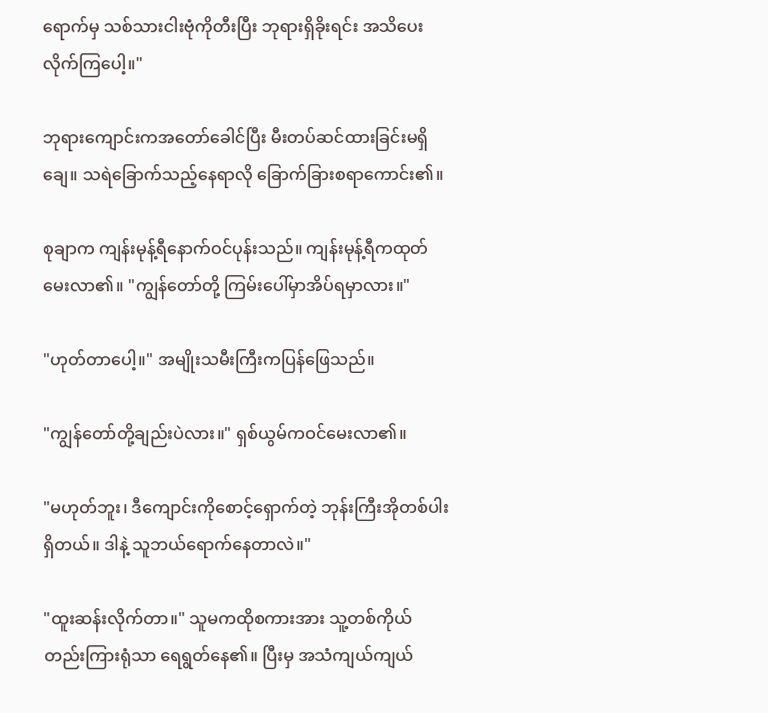ရောက်မှ သစ်သားငါးဗုံကိုတီးပြီး ဘုရားရှိခိုးရင်း အသိပေးလိုက်ကြပေါ့။"

ဘုရားကျောင်းကအတော်ခေါင်ပြီး မီးတပ်ဆင်ထားခြင်းမရှိချေ။ သရဲခြောက်သည့်နေရာလို ခြောက်ခြားစရာကောင်း၏။

စုချာက ကျန်းမုန့်ရီနောက်ဝင်ပုန်းသည်။ ကျန်းမုန့်ရီကထုတ်မေးလာ၏။ "ကျွန်တော်တို့ ကြမ်းပေါ်မှာအိပ်ရမှာလား။"

"ဟုတ်တာပေါ့။" အမျိုးသမီးကြီးကပြန်ဖြေသည်။

"ကျွန်တော်တို့ချည်းပဲလား။" ရှစ်ယွမ်ကဝင်မေးလာ၏။

"မဟုတ်ဘူး၊ ဒီကျောင်းကိုစောင့်ရှောက်တဲ့ ဘုန်းကြီးအိုတစ်ပါးရှိတယ်။ ဒါနဲ့ သူဘယ်ရောက်နေတာလဲ။"

"ထူးဆန်းလိုက်တာ။" သူမကထိုစကားအား သူ့တစ်ကိုယ်တည်းကြားရုံသာ ရေရွတ်နေ၏။ ပြီးမှ အသံကျယ်ကျယ်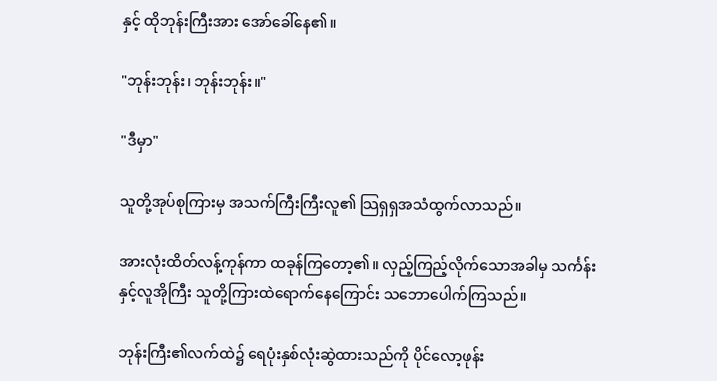နှင့် ထိုဘုန်းကြီးအား အော်ခေါ်နေ၏။

"ဘုန်းဘုန်း၊ ဘုန်းဘုန်း။"

"ဒီမှာ"

သူတို့အုပ်စုကြားမှ အသက်ကြီးကြီးလူ၏ သြရှရှအသံထွက်လာသည်။

အားလုံးထိတ်လန့်ကုန်ကာ ထခုန်ကြတော့၏။ လှည့်ကြည့်လိုက်သောအခါမှ သင်္ကန်းနှင့်လူအိုကြီး သူတို့ကြားထဲရောက်နေကြောင်း သဘောပေါက်ကြသည်။

ဘုန်းကြီး၏လက်ထဲ၌ ရေပုံးနှစ်လုံးဆွဲထားသည်ကို ပိုင်လော့ဖုန်း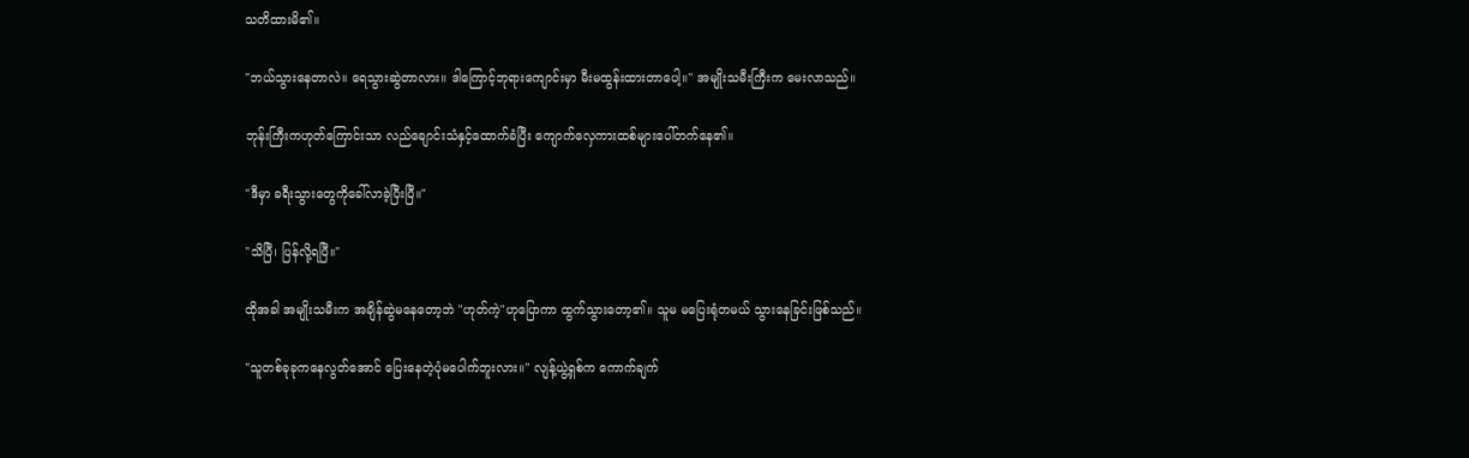သတိထားမိ၏။

"ဘယ်သွားနေတာလဲ။ ရေသွားဆွဲတာလား။ ဒါကြောင့်ဘုရားကျောင်းမှာ မီးမထွန်းထားတာပေါ့။" အမျိုးသမီးကြီးက မေးလာသည်။

ဘုန်းကြီးကဟုတ်ကြောင်းသာ လည်ချောင်းသံနှင့်ထောက်ခံပြီး ကျောက်လှေကားထစ်များပေါ်တက်နေ၏။

"ဒီမှာ ခရီးသွားတွေကိုခေါ်လာခဲ့ပြီးပြီ။"

"သိပြီ၊ ပြန်လို့ရပြီ။"

ထိုအခါ အမျိုးသမီးက အချိန်ဆွဲမနေတော့ဘဲ "ဟုတ်ကဲ့"ဟုပြောကာ ထွက်သွားတော့၏။ သူမ မပြေးရုံတမယ် သွားနေခြင်းဖြစ်သည်။

"သူတစ်ခုခုကနေလွတ်အောင် ပြေးနေတဲ့ပုံမပေါက်ဘူးလား။" လျန့်ယွဲ့ရှစ်က ကောက်ချက်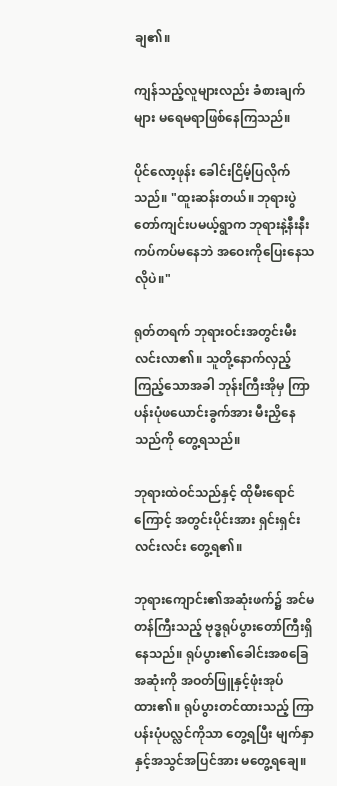ချ၏။

ကျန်သည့်လူများလည်း ခံစားချက်များ မရေမရာဖြစ်နေကြသည်။

ပိုင်လော့ဖုန်း ခေါင်းငြိမ့်ပြလိုက်သည်။ "ထူးဆန်းတယ်။ ဘုရားပွဲတော်ကျင်းပမယ့်ရွာက ဘုရားနဲ့နီးနီးကပ်ကပ်မနေဘဲ အဝေးကိုပြေးနေသလိုပဲ။"

ရုတ်တရက် ဘုရားဝင်းအတွင်းမီးလင်းလာ၏။ သူတို့နောက်လှည့်ကြည့်သောအခါ ဘုန်းကြီးအိုမှ ကြာပန်းပုံဖယောင်းခွက်အား မီးညှိနေသည်ကို တွေ့ရသည်။

ဘုရားထဲဝင်သည်နှင့် ထိုမီးရောင်ကြောင့် အတွင်းပိုင်းအား ရှင်းရှင်းလင်းလင်း တွေ့ရ၏။

ဘုရားကျောင်း၏အဆုံးဖက်၌ အင်မတန်ကြီးသည့် ဗုဒ္ဓရုပ်ပွားတော်ကြီးရှိနေသည်။ ရုပ်ပွား၏ခေါင်းအစခြေအဆုံးကို အဝတ်ဖြူနှင့်ဖုံးအုပ်ထား၏။ ရုပ်ပွားတင်ထားသည့် ကြာပန်းပုံပလ္လင်ကိုသာ တွေ့ရပြီး မျက်နှာနှင့်အသွင်အပြင်အား မတွေ့ရချေ။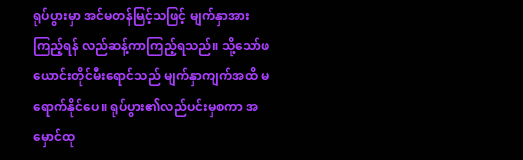ရုပ်ပွားမှာ အင်မတန်မြင့်သဖြင့် မျက်နှာအားကြည့်ရန် လည်ဆန့်ကာကြည့်ရသည်။ သို့သော်ဖယောင်းတိုင်မီးရောင်သည် မျက်နှာကျက်အထိ မရောက်နိုင်ပေ။ ရုပ်ပွား၏လည်ပင်းမှစကာ အမှောင်ထု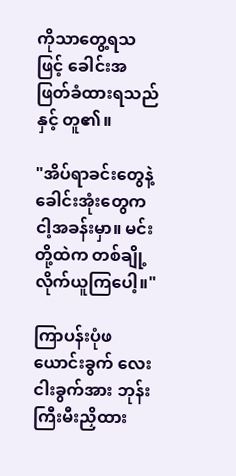ကိုသာတွေ့ရသဖြင့် ခေါင်းအဖြတ်ခံထားရသည်နှင့် တူ၏။

"အိပ်ရာခင်းတွေနဲ့ ခေါင်းအုံးတွေကငါ့အခန်းမှာ။ မင်းတို့ထဲက တစ်ချို့လိုက်ယူကြပေါ့။"

ကြာပန်းပုံဖယောင်းခွက် လေးငါးခွက်အား ဘုန်းကြီးမီးညှိထား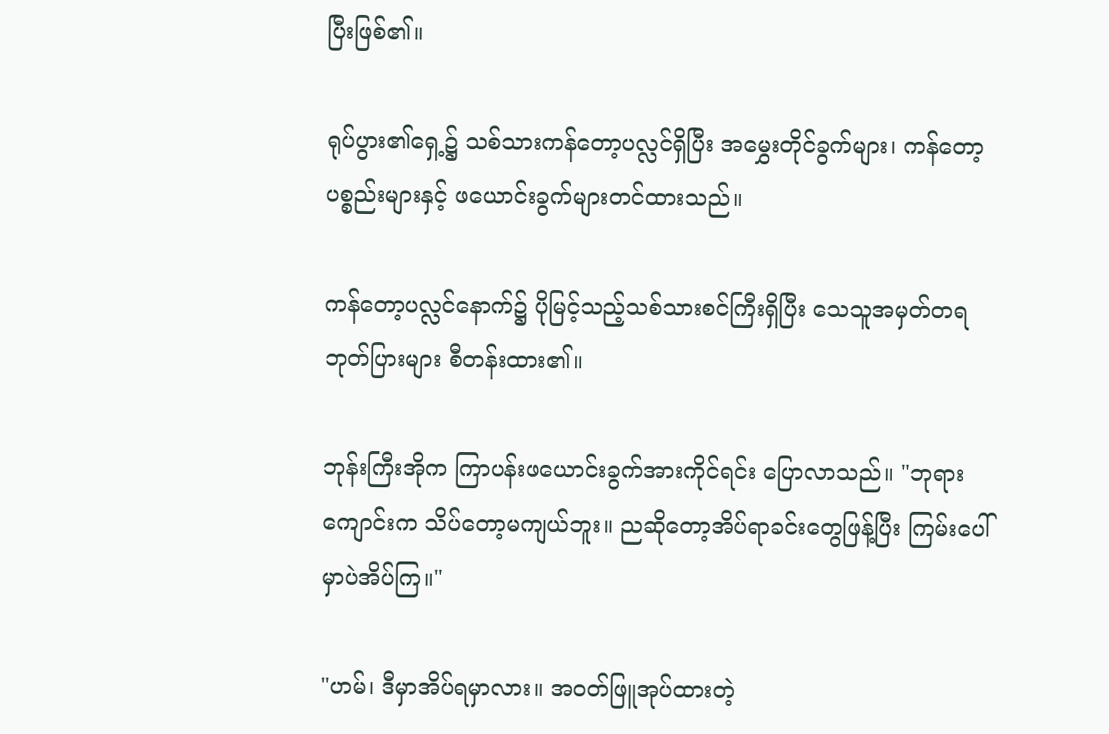ပြီးဖြစ်၏။

ရုပ်ပွား၏ရှေ့၌ သစ်သားကန်တော့ပလ္လင်ရှိပြီး အမွှေးတိုင်ခွက်များ၊ ကန်တော့ပစ္စည်းများနှင့် ဖယောင်းခွက်များတင်ထားသည်။

ကန်တော့ပလ္လင်နောက်၌ ပိုမြင့်သည့်သစ်သားစင်ကြီးရှိပြီး သေသူအမှတ်တရဘုတ်ပြားများ စီတန်းထား၏။

ဘုန်းကြီးအိုက ကြာပန်းဖယောင်းခွက်အားကိုင်ရင်း ပြောလာသည်။ "ဘုရားကျောင်းက သိပ်တော့မကျယ်ဘူး။ ညဆိုတော့အိပ်ရာခင်းတွေဖြန့်ပြီး ကြမ်းပေါ်မှာပဲအိပ်ကြ။"

"ဟမ်၊ ဒီမှာအိပ်ရမှာလား။ အဝတ်ဖြူအုပ်ထားတဲ့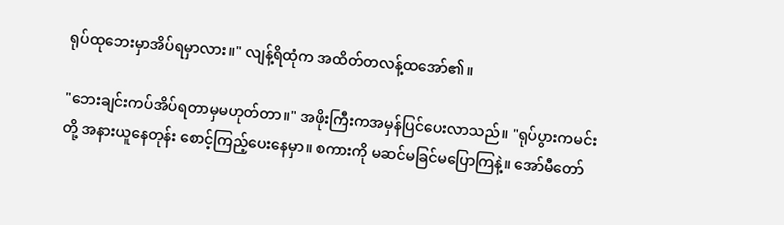ရုပ်ထုဘေးမှာအိပ်ရမှာလား။" လျန့်ရိထုံက အထိတ်တလန့်ထအော်၏။

"ဘေးချင်းကပ်အိပ်ရတာမှမဟုတ်တာ။" အဖိုးကြီးကအမှန်ပြင်ပေးလာသည်။ "ရုပ်ပွားကမင်းတို့ အနားယူနေတုန်း စောင့်ကြည့်ပေးနေမှာ။ စကားကို မဆင်မခြင်မပြောကြနဲ့။ အော်မီတော်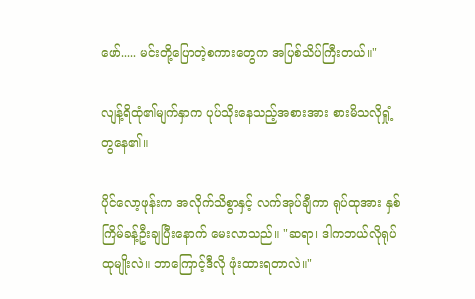ဖော်..... မင်းတို့ပြောတဲ့စကားတွေက အပြစ်သိပ်ကြီးတယ်။"

လျန့်ရိထုံ၏မျက်နှာက ပုပ်သိုးနေသည့်အစားအား စားမိသလိုရှုံ့တွနေ၏။

ပိုင်လော့ဖုန်းက အလိုက်သိစွာနှင့် လက်အုပ်ချီကာ ရုပ်ထုအား နှစ်ကြိမ်ခန့်ဦးချပြီးနောက် မေးလာသည်။ "ဆရာ၊ ဒါကဘယ်လိုရုပ်ထုမျိုးလဲ။ ဘာကြောင့်ဒီလို ဖုံးထားရတာလဲ။"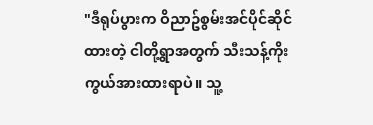"ဒီရုပ်ပွားက ဝိညာဥ်စွမ်းအင်ပိုင်ဆိုင်ထားတဲ့ ငါတို့ရွာအတွက် သီးသန့်ကိုးကွယ်အားထားရာပဲ။ သူ့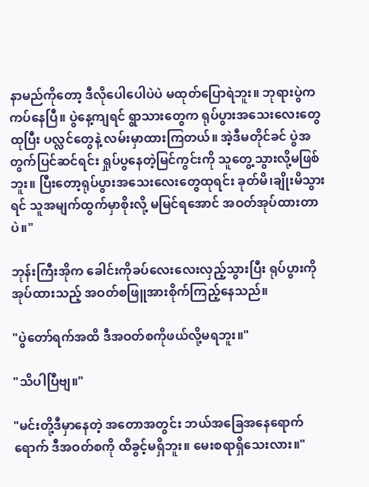နာမည်ကိုတော့ ဒီလိုပေါပေါပဲပဲ မထုတ်ပြောရဲဘူး။ ဘုရားပွဲကကပ်နေပြီ။ ပွဲနေ့ကျရင် ရွာသားတွေက ရုပ်ပွားအသေးလေးတွေထုပြီး ပလ္လင်တွေနဲ့ လမ်းမှာထားကြတယ်။ အဲ့ဒီမတိုင်ခင် ပွဲအတွက်ပြင်ဆင်ရင်း ရှုပ်ပွနေတဲ့မြင်ကွင်းကို သူတွေ့သွားလို့မဖြစ်ဘူး။ ပြီးတော့ရုပ်ပွားအသေးလေးတွေထုရင်း ခုတ်မိ၊ချိုးမိသွားရင် သူအမျက်ထွက်မှာစိုးလို့ မမြင်ရအောင် အဝတ်အုပ်ထားတာပဲ။"

ဘုန်းကြီးအိုက ခေါင်းကိုခပ်လေးလေးလှည့်သွားပြီး ရုပ်ပွားကိုအုပ်ထားသည့် အဝတ်စဖြူအားစိုက်ကြည့်နေသည်။

"ပွဲတော်ရက်အထိ ဒီအဝတ်စကိုဖယ်လို့မရဘူး။"

"သိပါပြီဗျ။"

"မင်းတို့ဒီမှာနေတဲ့ အတောအတွင်း ဘယ်အခြေအနေရောက်ရောက် ဒီအဝတ်စကို ထိခွင့်မရှိဘူး။ မေးစရာရှိသေးလား။"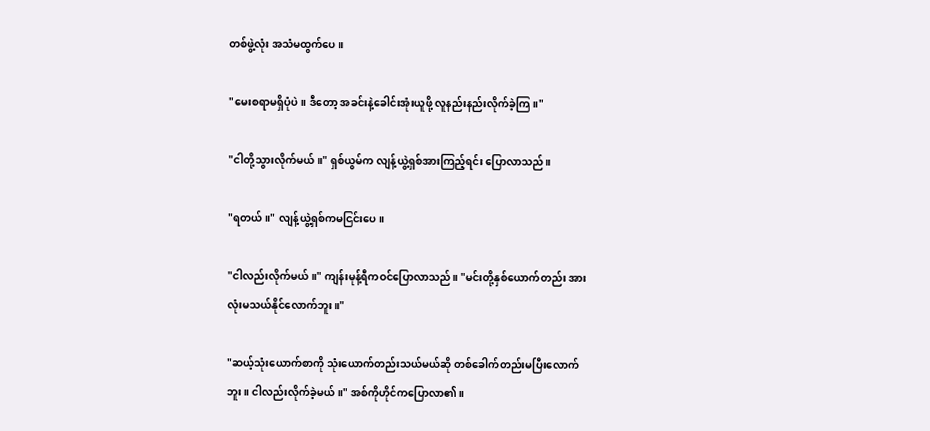တစ်ဖွဲ့လုံး အသံမထွက်ပေ။

"မေးစရာမရှိပုံပဲ။ ဒီတော့ အခင်းနဲ့ခေါင်းအုံးယူဖို့ လူနည်းနည်းလိုက်ခဲ့ကြ။"

"ငါတို့သွားလိုက်မယ်။" ရှစ်ယွမ်က လျန့်ယွဲ့ရှစ်အားကြည့်ရင်း ပြောလာသည်။

"ရတယ်။" လျန့်ယွဲ့ရှစ်ကမငြင်းပေ။

"ငါလည်းလိုက်မယ်။" ကျန်းမုန့်ရီကဝင်ပြောလာသည်။ "မင်းတို့နှစ်ယောက်တည်း အားလုံးမသယ်နိုင်လောက်ဘူး။"

"ဆယ့်သုံးယောက်စာကို သုံးယောက်တည်းသယ်မယ်ဆို တစ်ခေါက်တည်းမပြီးလောက်ဘူး။ ငါလည်းလိုက်ခဲ့မယ်။" အစ်ကိုဟိုင်ကပြောလာ၏။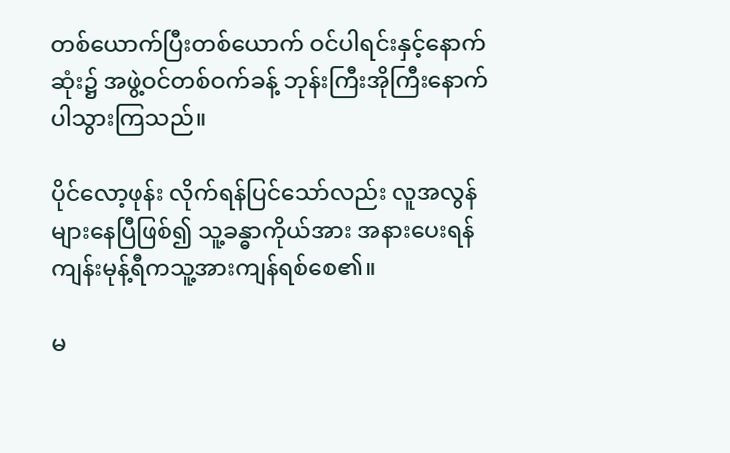တစ်ယောက်ပြီးတစ်ယောက် ဝင်ပါရင်းနှင့်နောက်ဆုံး၌ အဖွဲ့ဝင်တစ်ဝက်ခန့် ဘုန်းကြီးအိုကြီးနောက် ပါသွားကြသည်။

ပိုင်လော့ဖုန်း လိုက်ရန်ပြင်သော်လည်း လူအလွန်များနေပြီဖြစ်၍ သူ့ခန္ဓာကိုယ်အား အနားပေးရန် ကျန်းမုန့်ရီကသူ့အားကျန်ရစ်စေ၏။

မ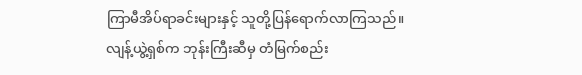ကြာမီအိပ်ရာခင်းများနှင့် သူတို့ပြန်ရောက်လာကြသည်။ လျန့်ယွဲ့ရှစ်က ဘုန်းကြီးဆီမှ တံမြက်စည်း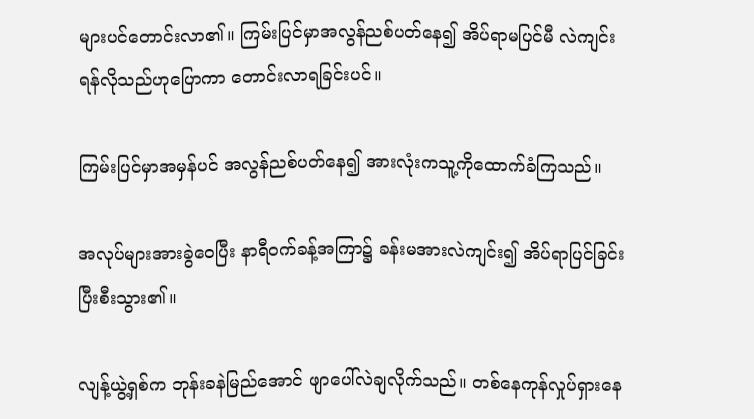များပင်တောင်းလာ၏။ ကြမ်းပြင်မှာအလွန်ညစ်ပတ်နေ၍ အိပ်ရာမပြင်မီ လဲကျင်းရန်လိုသည်ဟုပြောကာ တောင်းလာရခြင်းပင်။

ကြမ်းပြင်မှာအမှန်ပင် အလွန်ညစ်ပတ်နေ၍ အားလုံးကသူ့ကိုထောက်ခံကြသည်။

အလုပ်များအားခွဲဝေပြီး နာရီဝက်ခန့်အကြာ၌ ခန်းမအားလဲကျင်း၍ အိပ်ရာပြင်ခြင်းပြီးစီးသွား၏။

လျန့်ယွဲ့ရှစ်က ဘုန်းခနဲမြည်အောင် ဖျာပေါ်လဲချလိုက်သည်။ တစ်နေကုန်လှုပ်ရှားနေ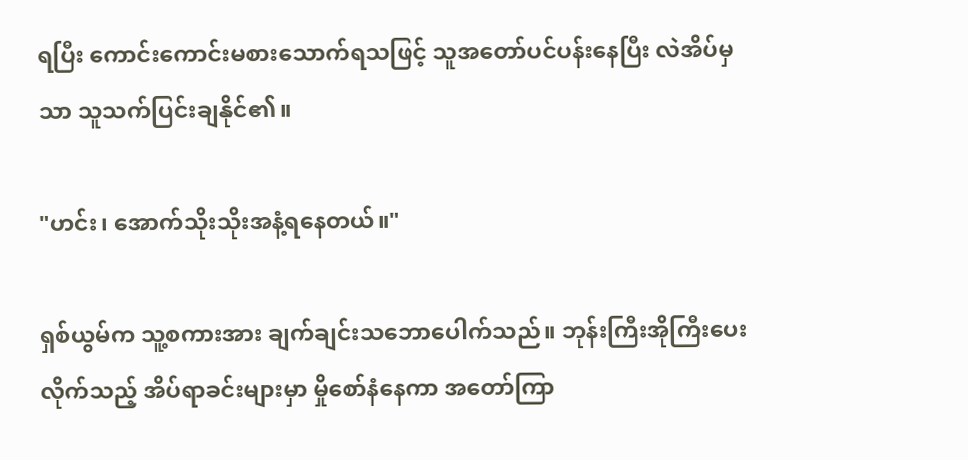ရပြီး ကောင်းကောင်းမစားသောက်ရသဖြင့် သူအတော်ပင်ပန်းနေပြီး လဲအိပ်မှသာ သူသက်ပြင်းချနိုင်၏။

"ဟင်း၊ အောက်သိုးသိုးအနံ့ရနေတယ်။"

ရှစ်ယွမ်က သူ့စကားအား ချက်ချင်းသဘောပေါက်သည်။ ဘုန်းကြီးအိုကြီးပေးလိုက်သည့် အိပ်ရာခင်းများမှာ မှိုစော်နံနေကာ အတော်ကြာ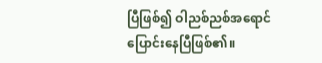ပြီဖြစ်၍ ဝါညစ်ညစ်အရောင် ပြောင်းနေပြီဖြစ်၏။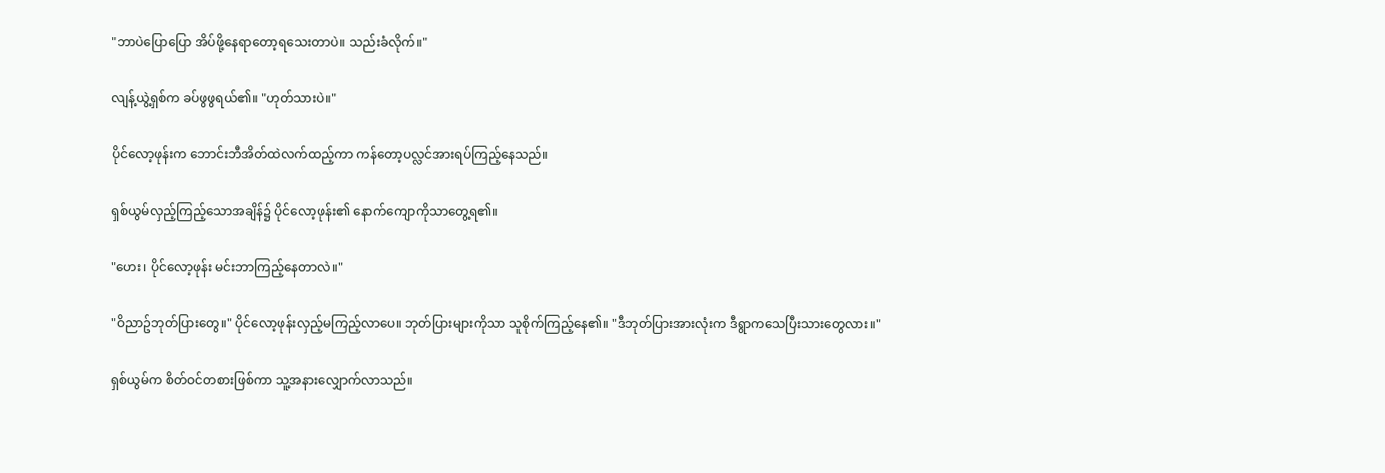"ဘာပဲပြောပြော အိပ်ဖို့နေရာတော့ရသေးတာပဲ။ သည်းခံလိုက်။"

လျန့်ယွဲ့ရှစ်က ခပ်ဖွဖွရယ်၏။ "ဟုတ်သားပဲ။"

ပိုင်လော့ဖုန်းက ဘောင်းဘီအိတ်ထဲလက်ထည့်ကာ ကန်တော့ပလ္လင်အားရပ်ကြည့်နေသည်။

ရှစ်ယွမ်လှည့်ကြည့်သောအချိန်၌ ပိုင်လော့ဖုန်း၏ နောက်ကျောကိုသာတွေ့ရ၏။

"ဟေး၊ ပိုင်လော့ဖုန်း မင်းဘာကြည့်နေတာလဲ။"

"ဝိညာဥ်ဘုတ်ပြားတွေ။" ပိုင်လော့ဖုန်းလှည့်မကြည့်လာပေ။ ဘုတ်ပြားများကိုသာ သူစိုက်ကြည့်နေ၏။ "ဒီဘုတ်ပြားအားလုံးက ဒီရွာကသေပြီးသားတွေလား။"

ရှစ်ယွမ်က စိတ်ဝင်တစားဖြစ်ကာ သူ့အနားလျှောက်လာသည်။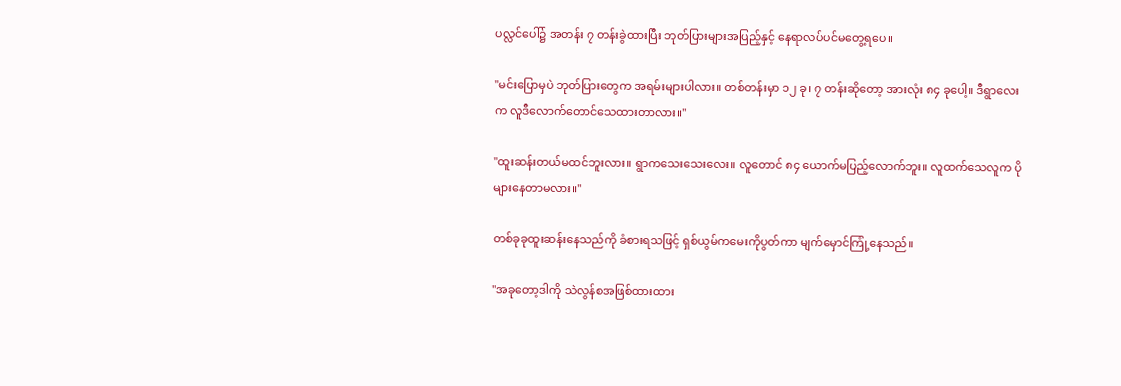ပလ္လင်ပေါ်၌ အတန်း ၇ တန်းခွဲထားပြီး ဘုတ်ပြားများအပြည့်နှင့် နေရာလပ်ပင်မတွေ့ရပေ။

"မင်းပြောမှပဲ ဘုတ်ပြားတွေက အရမ်းများပါလား။ တစ်တန်းမှာ ၁၂ ခု၊ ၇ တန်းဆိုတော့ အားလုံး ၈၄ ခုပေါ့။ ဒီရွာလေးက လူဒီလောက်တောင်သေထားတာလား။"

"ထူးဆန်းတယ်မထင်ဘူးလား။ ရွာကသေးသေးလေး။ လူတောင် ၈၄ ယောက်မပြည့်လောက်ဘူး။ လူထက်သေလူက ပိုများနေတာမလား။"

တစ်ခုခုထူးဆန်းနေသည်ကို ခံစားရသဖြင့် ရှစ်ယွမ်ကမေးကိုပွတ်ကာ မျက်မှောင်ကြုံ့နေသည်။

"အခုတော့ဒါကို သဲလွန်စအဖြစ်ထားထား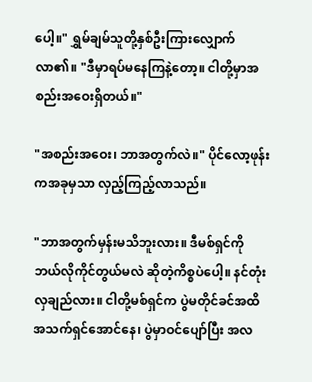ပေါ့။" ရွှမ်ချမ်သူတို့နှစ်ဦးကြားလျှောက်လာ၏။ "ဒီမှာရပ်မနေကြနဲ့တော့။ ငါတို့မှာအစည်းအဝေးရှိတယ်။"

"အစည်းအဝေး၊ ဘာအတွက်လဲ။" ပိုင်လော့ဖုန်းကအခုမှသာ လှည့်ကြည့်လာသည်။

"ဘာအတွက်မှန်းမသိဘူးလား။ ဒီမစ်ရှင်ကို ဘယ်လိုကိုင်တွယ်မလဲ ဆိုတဲ့ကိစ္စပဲပေါ့။ နင်တုံးလှချည်လား။ ငါတို့မစ်ရှင်က ပွဲမတိုင်ခင်အထိ အသက်ရှင်အောင်နေ၊ ပွဲမှာဝင်ပျော်ပြီး အလ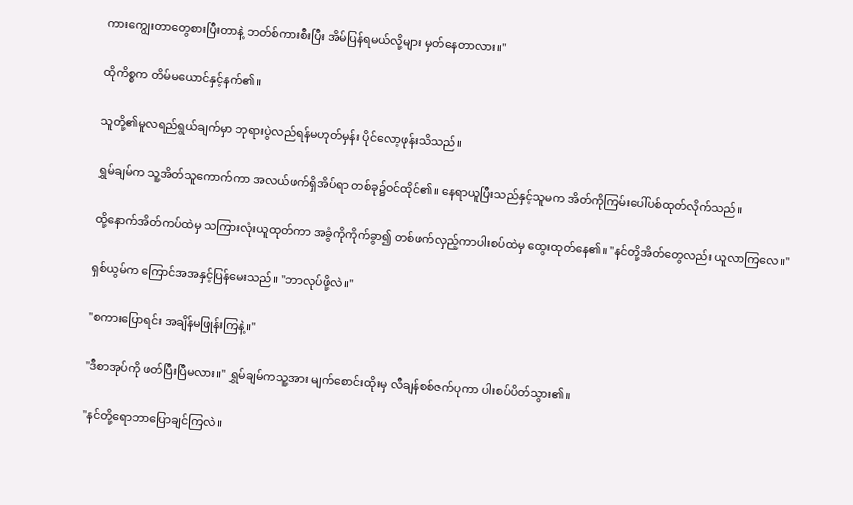ကားကျွေးတာတွေစားပြီးတာနဲ့ ဘတ်စ်ကားစီးပြီး အိမ်ပြန်ရမယ်လို့များ မှတ်နေတာလား။"

ထိုကိစ္စက တိမ်မယောင်နှင့်နက်၏။

သူတို့၏မူလရည်ရွယ်ချက်မှာ ဘုရားပွဲလည်ရန်မဟုတ်မှန်း ပိုင်လော့ဖုန်းသိသည်။

ရွှမ်ချမ်က သူ့အိတ်သူကောက်ကာ အလယ်ဖက်ရှိအိပ်ရာ တစ်ခု၌ဝင်ထိုင်၏။ နေရာယူပြီးသည်နှင့်သူမက အိတ်ကိုကြမ်းပေါ်ပစ်ထုတ်လိုက်သည်။

ထို့နောက်အိတ်ကပ်ထဲမှ သကြားလုံးယူထုတ်ကာ အခွံကိုကိုက်ခွာ၍ တစ်ဖက်လှည့်ကာပါးစပ်ထဲမှ ထွေးထုတ်နေ၏။ "နင်တို့အိတ်တွေလည်း ယူလာကြလေ။"

ရှစ်ယွမ်က ကြောင်အအနှင့်ပြန်မေးသည်။ "ဘာလုပ်ဖို့လဲ။"

"စကားပြောရင်း အချိန်မဖြုန်းကြနဲ့။"

"ဒီစာအုပ်ကို ဖတ်ပြီးပြီမလား။" ရွှမ်ချမ်ကသူ့အား မျက်စောင်းထိုးမှ လီချန်စစ်ဇက်ပုကာ ပါးစပ်ပိတ်သွား၏။

"နင်တို့ရောဘာပြောချင်ကြလဲ။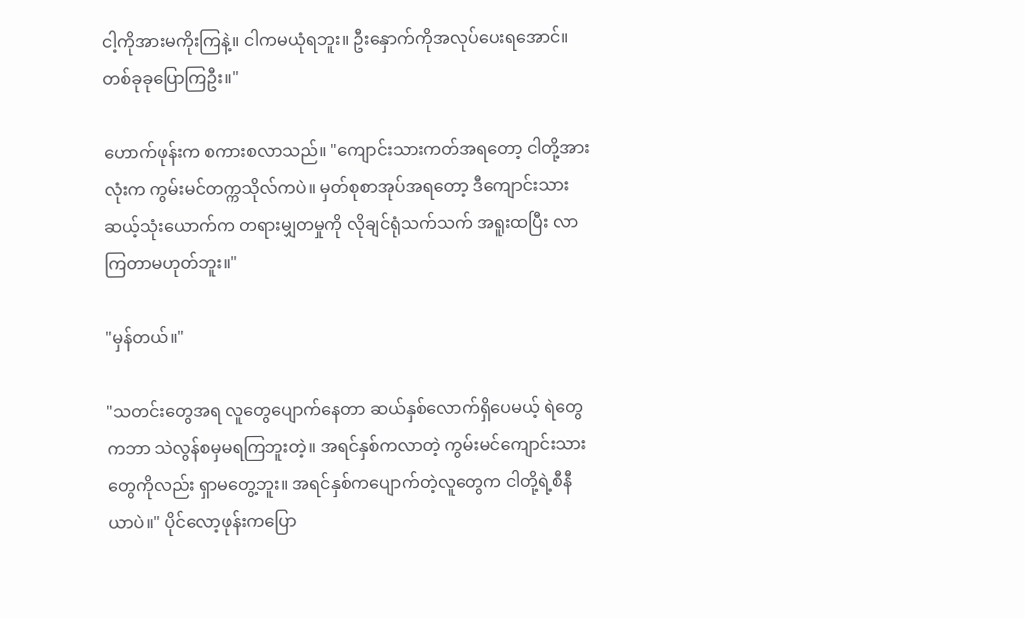ငါ့ကိုအားမကိုးကြနဲ့။ ငါကမယုံရဘူး။ ဦးနှောက်ကိုအလုပ်ပေးရအောင်။ တစ်ခုခုပြောကြဦး။"

ဟောက်ဖုန်းက စကားစလာသည်။ "ကျောင်းသားကတ်အရတော့ ငါတို့အားလုံးက ကွမ်းမင်တက္ကသိုလ်ကပဲ။ မှတ်စုစာအုပ်အရတော့ ဒီကျောင်းသားဆယ့်သုံးယောက်က တရားမျှတမှုကို လိုချင်ရုံသက်သက် အရူးထပြီး လာကြတာမဟုတ်ဘူး။"

"မှန်တယ်။"

"သတင်းတွေအရ လူတွေပျောက်နေတာ ဆယ်နှစ်လောက်ရှိပေမယ့် ရဲတွေကဘာ သဲလွန်စမှမရကြဘူးတဲ့။ အရင်နှစ်ကလာတဲ့ ကွမ်းမင်ကျောင်းသားတွေကိုလည်း ရှာမတွေ့ဘူး။ အရင်နှစ်ကပျောက်တဲ့လူတွေက ငါတို့ရဲ့စီနီယာပဲ။" ပိုင်လော့ဖုန်းကပြော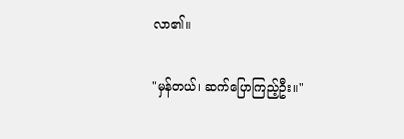လာ၏။

"မှန်တယ်၊ ဆက်ပြောကြည့်ဦး။"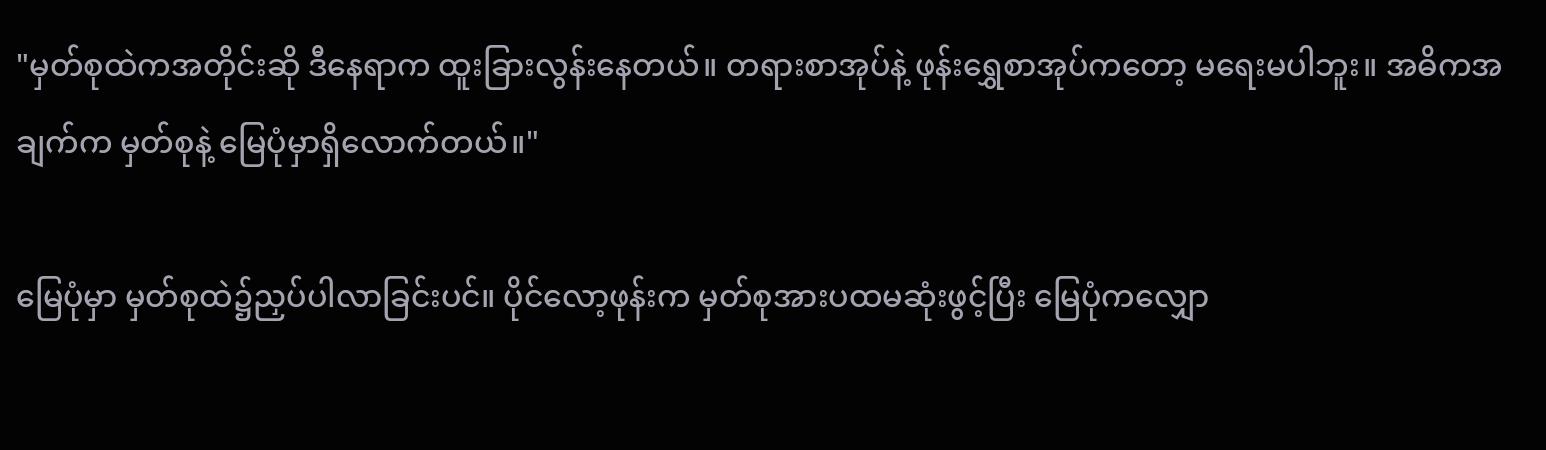"မှတ်စုထဲကအတိုင်းဆို ဒီနေရာက ထူးခြားလွန်းနေတယ်။ တရားစာအုပ်နဲ့ ဖုန်းရွှေစာအုပ်ကတော့ မရေးမပါဘူး။ အဓိကအချက်က မှတ်စုနဲ့ မြေပုံမှာရှိလောက်တယ်။"

မြေပုံမှာ မှတ်စုထဲ၌ညှပ်ပါလာခြင်းပင်။ ပိုင်လော့ဖုန်းက မှတ်စုအားပထမဆုံးဖွင့်ပြီး မြေပုံကလျှော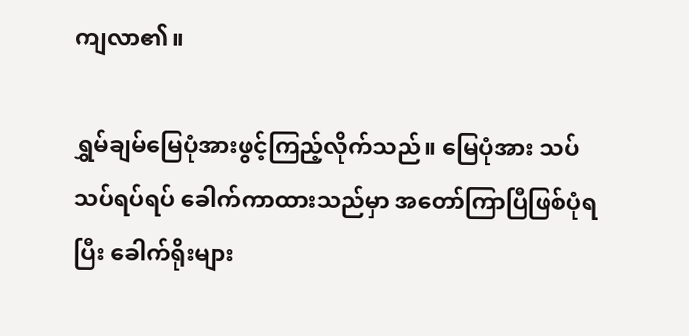ကျလာ၏။

ရွှမ်ချမ်မြေပုံအားဖွင့်ကြည့်လိုက်သည်။ မြေပုံအား သပ်သပ်ရပ်ရပ် ခေါက်ကာထားသည်မှာ အတော်ကြာပြီဖြစ်ပုံရပြီး ခေါက်ရိုးများ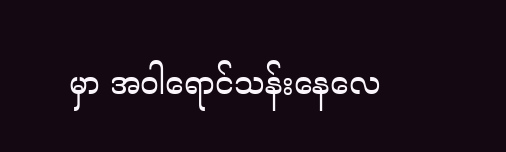မှာ အဝါရောင်သန်းနေလေ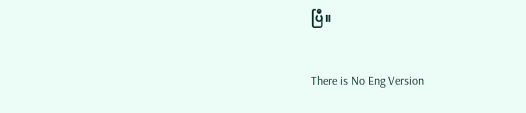ပြီ။

There is No Eng Version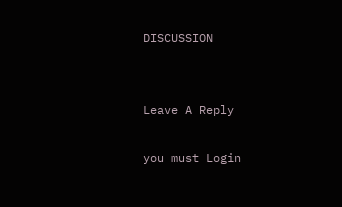DISCUSSION


Leave A Reply

you must Login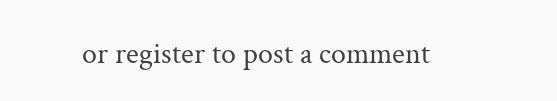or register to post a comment